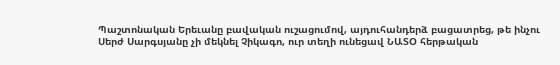Պաշտոնական Երեւանը բավական ուշացումով, այդուհանդերձ բացատրեց, թե ինչու Սերժ Սարգսյանը չի մեկնել Չիկագո, ուր տեղի ունեցավ ՆԱՏՕ հերթական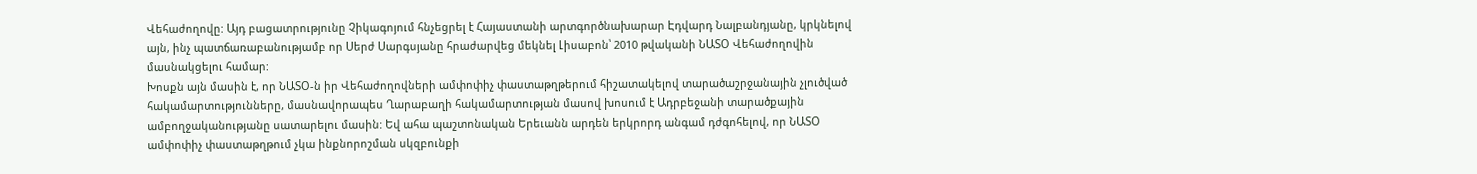Վեհաժողովը: Այդ բացատրությունը Չիկագոյում հնչեցրել է Հայաստանի արտգործնախարար Էդվարդ Նալբանդյանը, կրկնելով այն, ինչ պատճառաբանությամբ որ Սերժ Սարգսյանը հրաժարվեց մեկնել Լիսաբոն՝ 2010 թվականի ՆԱՏՕ Վեհաժողովին մասնակցելու համար:
Խոսքն այն մասին է, որ ՆԱՏՕ-ն իր Վեհաժողովների ամփոփիչ փաստաթղթերում հիշատակելով տարածաշրջանային չլուծված հակամարտությունները, մասնավորապես Ղարաբաղի հակամարտության մասով խոսում է Ադրբեջանի տարածքային ամբողջականությանը սատարելու մասին: Եվ ահա պաշտոնական Երեւանն արդեն երկրորդ անգամ դժգոհելով, որ ՆԱՏՕ ամփոփիչ փաստաթղթում չկա ինքնորոշման սկզբունքի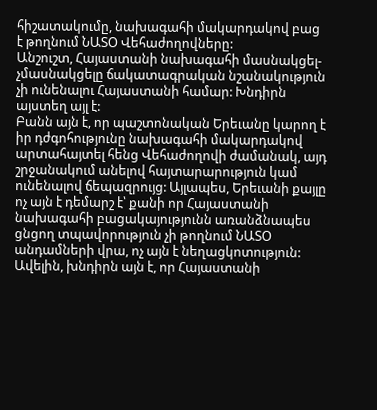հիշատակումը, նախագահի մակարդակով բաց է թողնում ՆԱՏՕ Վեհաժողովները:
Անշուշտ, Հայաստանի նախագահի մասնակցել-չմասնակցելը ճակատագրական նշանակություն չի ունենալու Հայաստանի համար: Խնդիրն այստեղ այլ է:
Բանն այն է, որ պաշտոնական Երեւանը կարող է իր դժգոհությունը նախագահի մակարդակով արտահայտել հենց Վեհաժողովի ժամանակ, այդ շրջանակում անելով հայտարարություն կամ ունենալով ճեպազրույց: Այլապես, Երեւանի քայլը ոչ այն է դեմարշ է՝ քանի որ Հայաստանի նախագահի բացակայությունն առանձնապես ցնցող տպավորություն չի թողնում ՆԱՏՕ անդամների վրա, ոչ այն է նեղացկոտություն:
Ավելին, խնդիրն այն է, որ Հայաստանի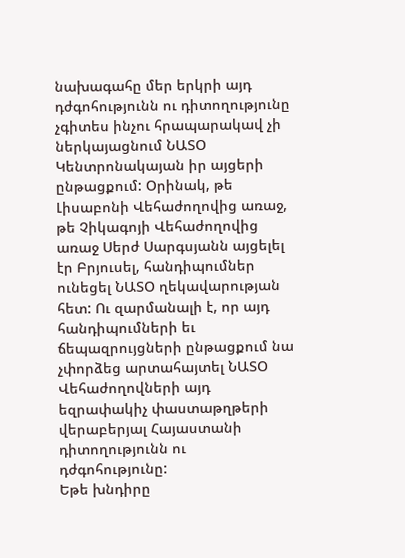նախագահը մեր երկրի այդ դժգոհությունն ու դիտողությունը չգիտես ինչու հրապարակավ չի ներկայացնում ՆԱՏՕ Կենտրոնակայան իր այցերի ընթացքում: Օրինակ, թե Լիսաբոնի Վեհաժողովից առաջ, թե Չիկագոյի Վեհաժողովից առաջ Սերժ Սարգսյանն այցելել էր Բրյուսել, հանդիպումներ ունեցել ՆԱՏՕ ղեկավարության հետ: Ու զարմանալի է, որ այդ հանդիպումների եւ ճեպազրույցների ընթացքում նա չփորձեց արտահայտել ՆԱՏՕ Վեհաժողովների այդ եզրափակիչ փաստաթղթերի վերաբերյալ Հայաստանի դիտողությունն ու դժգոհությունը:
Եթե խնդիրը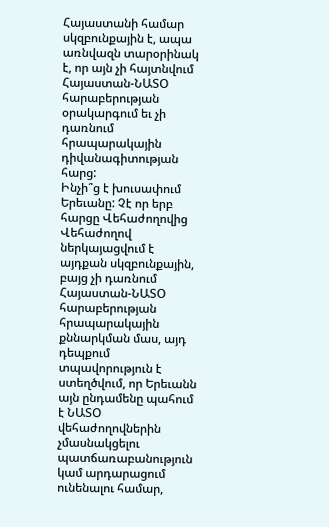Հայաստանի համար սկզբունքային է, ապա առնվազն տարօրինակ է, որ այն չի հայտնվում Հայաստան-ՆԱՏՕ հարաբերության օրակարգում եւ չի դառնում հրապարակային դիվանագիտության հարց:
Ինչի՞ց է խուսափում Երեւանը: Չէ որ երբ հարցը Վեհաժողովից Վեհաժողով ներկայացվում է այդքան սկզբունքային, բայց չի դառնում Հայաստան-ՆԱՏՕ հարաբերության հրապարակային քննարկման մաս, այդ դեպքում տպավորություն է ստեղծվում, որ Երեւանն այն ընդամենը պահում է ՆԱՏՕ վեհաժողովներին չմասնակցելու պատճառաբանություն կամ արդարացում ունենալու համար,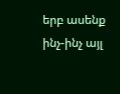երբ ասենք ինչ-ինչ այլ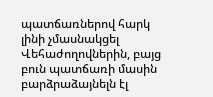պատճառներով հարկ լինի չմասնակցել Վեհաժողովներին, բայց բուն պատճառի մասին բարձրաձայնելն էլ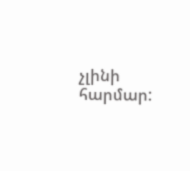չլինի հարմար: